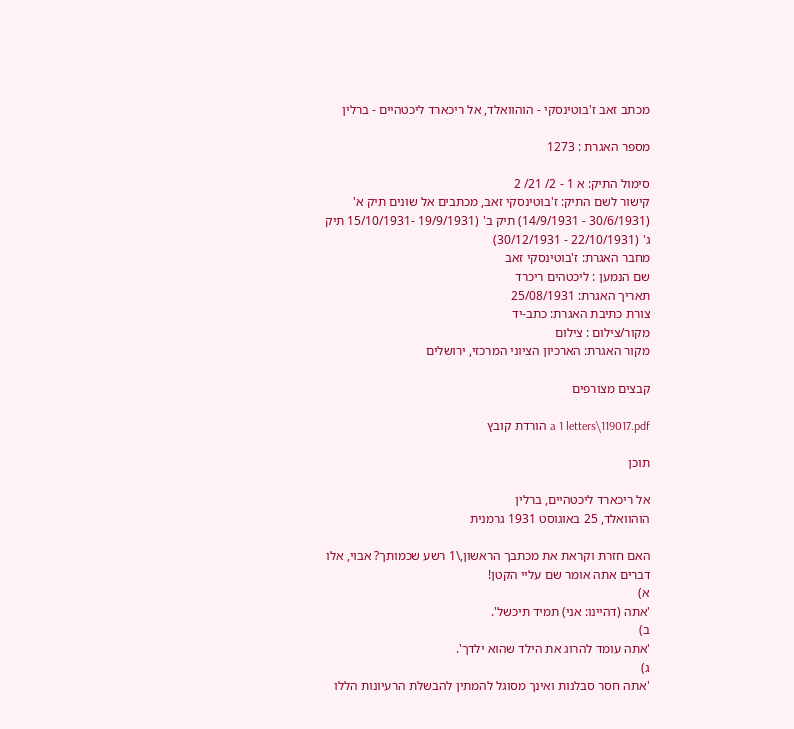מכתב זאב ז'בוטינסקי - הוהוואלד, אל ריכארד ליכטהיים - ברלין

מספר האגרת : 1273

סימול התיק: א 1 - 2/ 21/ 2
קישור לשם התיק: ז'בוטינסקי זאב, מכתבים אל שונים תיק א' (30/6/1931 - 14/9/1931) תיק ב' (19/9/1931 -15/10/1931 תיק ג' (22/10/1931 - 30/12/1931)
מחבר האגרת: ז'בוטינסקי זאב
שם הנמען : ליכטהים ריכרד
תאריך האגרת: 25/08/1931
צורת כתיבת האגרת: כתב-יד
מקור/צילום : צילום
מקור האגרת: הארכיון הציוני המרכזי, ירושלים

קבצים מצורפים

a 1 letters\119017.pdf הורדת קובץ

תוכן

אל ריכארד ליכטהיים, ברלין
הוהוואלד, 25 באוגוסט 1931 גרמנית

האם חזרת וקראת את מכתבך הראשון,\1 רשע שכמותך? אבוי, אלו דברים אתה אומר שם עליי הקטן!
א)
'אתה (דהיינו: אני) תמיד תיכשל'.
ב)
'אתה עומד להרוג את הילד שהוא ילדך'.
ג)
'אתה חסר סבלנות ואינך מסוגל להמתין להבשלת הרעיונות הללו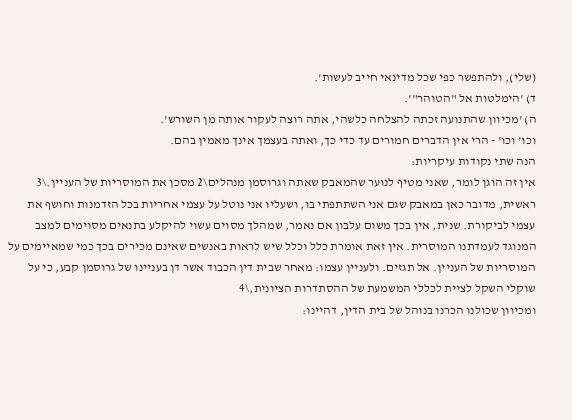(שלי), ולהתפשר כפי שכל מדינאי חייב לעשות'.
ד) 'הימלטות אל "הטוהר"'.
ה) 'מכיוון שהתנועה זכתה להצלחה כלשהי, אתה רוצה לעקור אותה מן השורש'.
וכו' וכו' - הרי אין הדברים חמורים עד כדי כך, ואתה בעצמך אינך מאמין בהם.
הנה שתי נקודות עיקריות:
אין זה הוגן לומר, שאני מטיף לנוער שהמאבק שאתה וגרוסמן מנהלים\2 מסכן את המוסריות של העניין.\3 ראשית, מדובר כאן במאבק שגם אני השתתפתי בו, ושעליו אני נוטל על עצמי אחריות בכל הזדמנות וחושף את עצמי לביקורת. שנית, אין בכך משום עלבון אם נאמר, שמהלך מסוים עשוי להיקלע בתנאים מסוימים למצב המנוגד לעמדתנו המוסרית. אין זאת אומרת כלל וכלל שיש לראות באנשים שאינם מכירים בכך כמי שמאיימים על המוסריות של העניין. אל תגזים. ולעניין עצמו: מאחר שבית דין הכבוד אשר דן בעניינו של גרוסמן קבע, כי על שוקלי השקל לציית לכללי המשמעת של ההסתדרות הציונית,\4
ומכיוון שכולנו הכרנו בנוהל של בית הדין, דהיינו: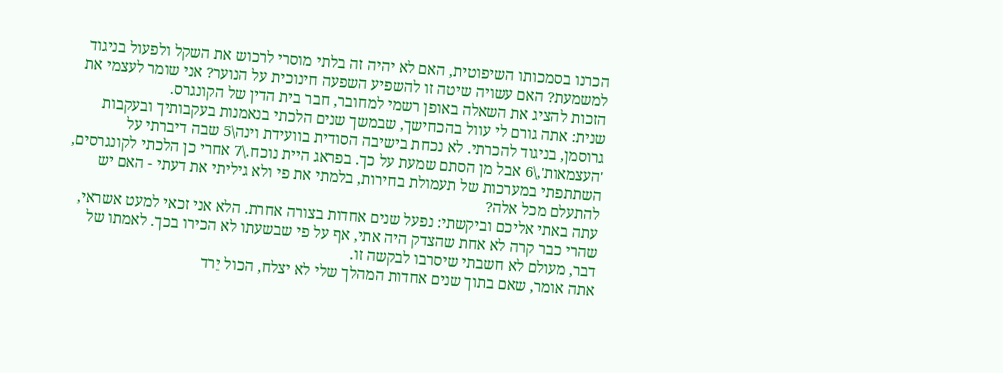הכרנו בסמכותו השיפוטית, האם לא יהיה זה בלתי מוסרי לרכוש את השקל ולפעול בניגוד למשמעת? האם עשויה שיטה זו להשפיע השפעה חינוכית על הנוער? אני שומר לעצמי את הזכות להציג את השאלה באופן רשמי למחובר, חבר בית הדין של הקונגרס.
שנית: אתה גורם לי עוול בהכחישך, שבמשך שנים הלכתי בנאמנות בעקבותיך ובעקבות גרוסמן, בניגוד להכרתי. לא נכחת בישיבה הסודית בוועידת וינה\5 שבה דיברתי על 'העצמאות',\6 אבל מן הסתם שמעת על כך. בפראג היית נוכח.\7 אחרי כן הלכתי לקונגרסים, השתתפתי במערכות של תעמולת בחירות, בלמתי את פי ולא גיליתי את דעתי - האם יש להתעלם מכל אלה?
עתה באתי אליכם וביקשתי: נפעל שנים אחדות בצורה אחרת. הלא אני זכאי למעט אשראי, שהרי כבר קרה לא אחת שהצדק היה אתי, אף על פי שבשעתו לא הכירו בכך. לאמתו של דבר, מעולם לא חשבתי שיסרבו לבקשה זו.
אתה אומר, שאם בתוך שנים אחדות המהלך שלי לא יצלח, הכול יֵרד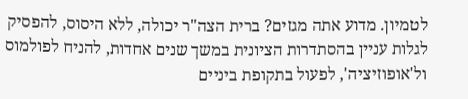לטמיון. מדוע אתה מגזים? ברית הצה"ר יכולה, ללא היסוס, להפסיק לגלות עניין בהסתדרות הציונית במשך שנים אחדות, להניח לפולמוס ול'אופוזיציה', לפעול בתקופת ביניים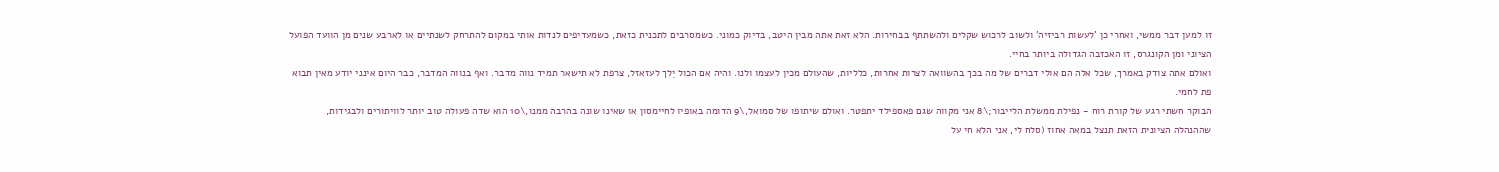זו למען דבר ממשי, ואחרי כן 'לעשות רביזיה' ולשוב לרכוש שקלים ולהשתתף בבחירות. הלא זאת אתה מבין היטב, בדיוק כמוני. כשמסרבים לתכנית כזאת, כשמעדיפים לנדות אותי במקום להתרחק לשנתיים או לארבע שנים מן הוועד הפועל הציוני ומן הקונגרס, זו האכזבה הגדולה ביותר בחיי.
ואולם אתה צודק באמרך, שכל אלה הם אולי דברים של מה בכך בהשוואה לצרות אחרות, כלליות, שהעולם מכין לעצמו ולנו. והיה אם הכול יֵלך לעזאזל, צרפת לא תישאר תמיד נווה מדבר. ואף בנווה המדבר, כבר היום אינני יודע מאין תבוא פת לחמי.
הבוקר חשתי רגע של קורת רוח - נפילת ממשלת הלייבור;\8 אני מקווה שגם פאספילד יתפטר. ואולם שיתופו של סמואל,\9 הדומה באופיו לחיימסון או שאינו שונה בהרבה ממנו,\10 הוא שדה פעולה טוב יותר לוויתורים ולבגידות, שההנהלה הציונית הזאת תנצל במאה אחוז (סלח לי, אני הלא חי על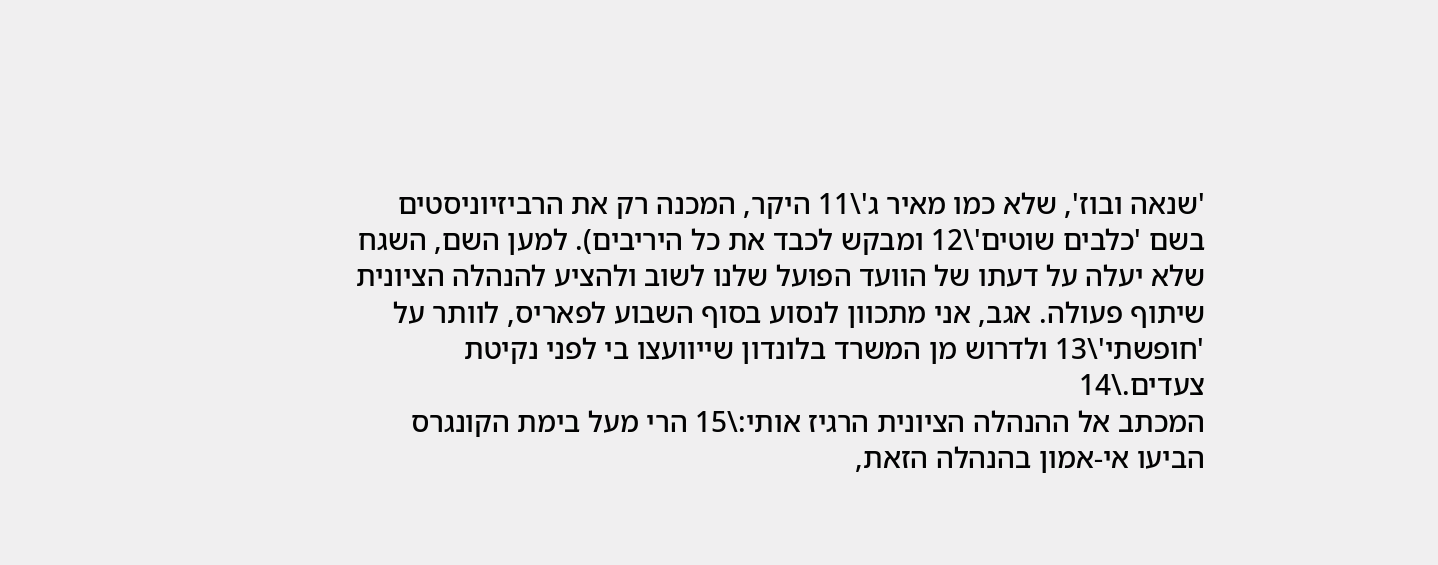'שנאה ובוז', שלא כמו מאיר ג'\11 היקר, המכנה רק את הרביזיוניסטים בשם 'כלבים שוטים'\12 ומבקש לכבד את כל היריבים). למען השם, השגח שלא יעלה על דעתו של הוועד הפועל שלנו לשוב ולהציע להנהלה הציונית שיתוף פעולה. אגב, אני מתכוון לנסוע בסוף השבוע לפאריס, לוותר על 'חופשתי'\13 ולדרוש מן המשרד בלונדון שייוועצו בי לפני נקיטת צעדים.\14
המכתב אל ההנהלה הציונית הרגיז אותי:\15 הרי מעל בימת הקונגרס הביעו אי-אמון בהנהלה הזאת,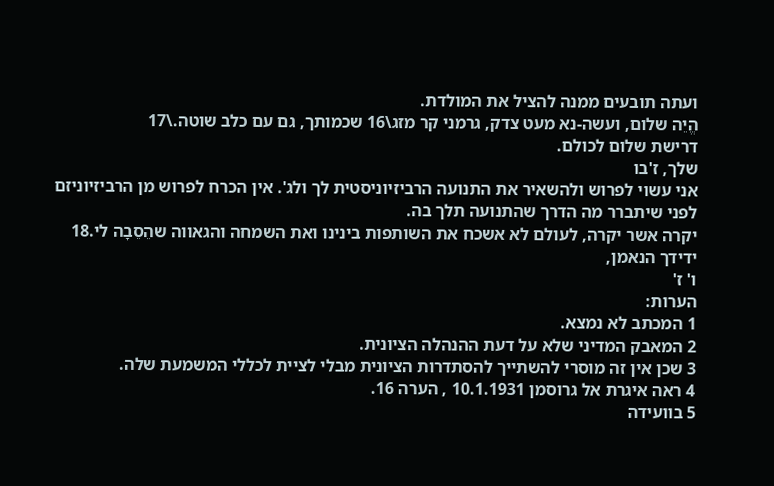ועתה תובעים ממנה להציל את המולדת.
הֱיֵה שלום, ועשה-נא מעט צדק, גרמני קר מזג\16 שכמותך, גם עם כלב שוטה.\17
דרישת שלום לכולם.
שלך, ז'בו
אני עשוי לפרוש ולהשאיר את התנועה הרביזיוניסטית לך ולג'. אין הכרח לפרוש מן הרביזיוניזם לפני שיתברר מה הדרך שהתנועה תלך בה.
יקרה אשר יקרה, לעולם לא אשכח את השותפות בינינו ואת השמחה והגאווה שהֵסֵבָה לי.18
ידידך הנאמן,
ו' ז'
הערות:
1 המכתב לא נמצא.
2 המאבק המדיני שלא על דעת ההנהלה הציונית.
3 שכן אין זה מוסרי להשתייך להסתדרות הציונית מבלי לציית לכללי המשמעת שלה.
4 ראה איגרת אל גרוסמן 10.1.1931 , הערה 16.
5 בוועידה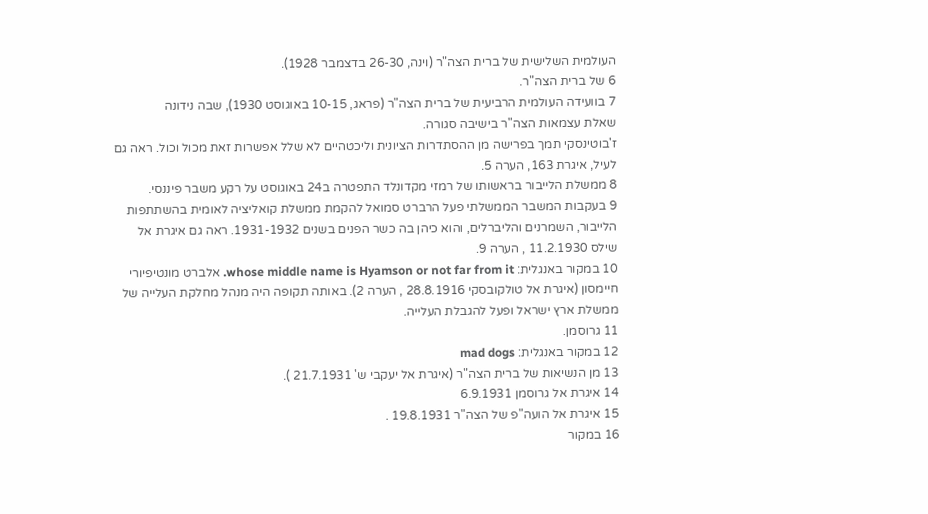העולמית השלישית של ברית הצה"ר (וינה, 26-30 בדצמבר 1928).
6 של ברית הצה"ר.
7 בוועידה העולמית הרביעית של ברית הצה"ר (פראג, 10-15 באוגוסט 1930), שבה נידונה
שאלת עצמאות הצה"ר בישיבה סגורה.
ז'בוטינסקי תמך בפרישה מן ההסתדרות הציונית וליכטהיים לא שלל אפשרות זאת מכול וכול. ראה גם לעיל, איגרת 163, הערה 5.
8 ממשלת הלייבור בראשותו של רמזי מקדונלד התפטרה ב24 באוגוסט על רקע משבר פיננסי.
9 בעקבות המשבר הממשלתי פעל הרברט סמואל להקמת ממשלת קואליציה לאומית בהשתתפות הלייבור, השמרנים והליברלים, והוא כיהן בה כשר הפנים בשנים 1931-1932. ראה גם איגרת אל שילס 11.2.1930 , הערה 9.
10 במקור באנגלית: whose middle name is Hyamson or not far from it. אלברט מונטיפיורי חיימסון (איגרת אל טולקובסקי 28.8.1916 , הערה 2). באותה תקופה היה מנהל מחלקת העלייה של ממשלת ארץ ישראל ופעל להגבלת העלייה.
11 גרוסמן.
12 במקור באנגלית: mad dogs
13 מן הנשיאות של ברית הצה"ר (איגרת אל יעקבי ש' 21.7.1931 ).
14 איגרת אל גרוסמן 6.9.1931
15 איגרת אל הועה"פ של הצה"ר 19.8.1931 .
16 במקור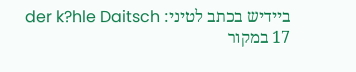ביידיש בכתב לטיני: der k?hle Daitsch
17 במקור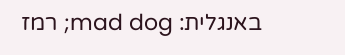באנגלית: mad dog; רמז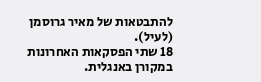להתבטאות של מאיר גרוסמן (לעיל).
18 שתי הפסקאות האחרונות במקורן באנגלית.